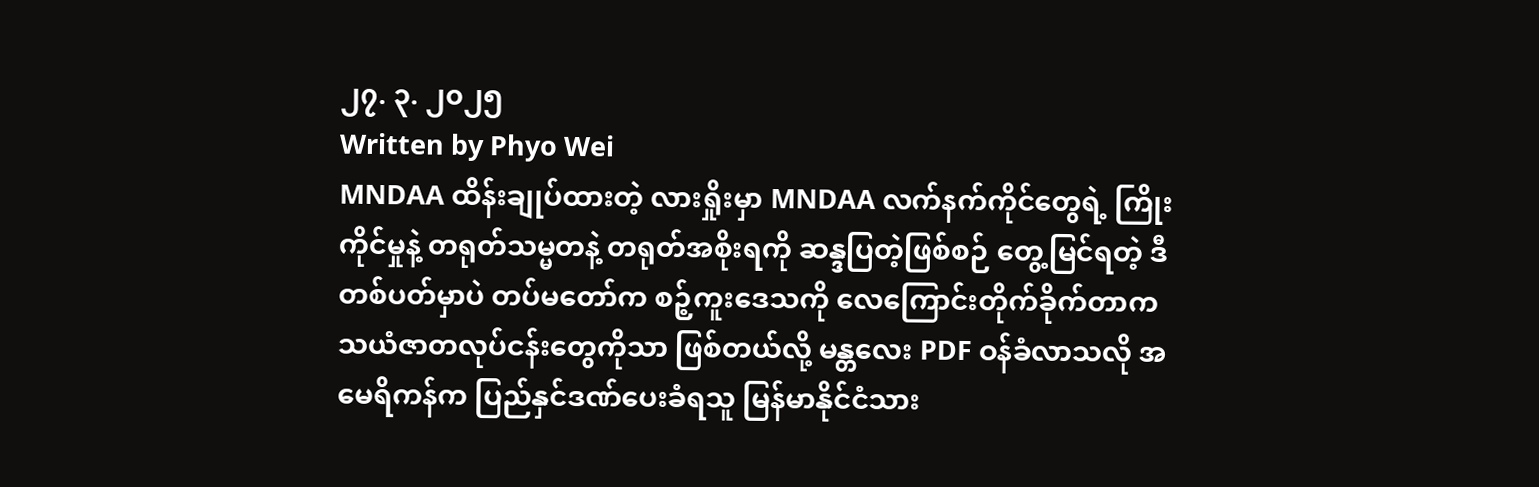၂၇. ၃. ၂၀၂၅
Written by Phyo Wei
MNDAA ထိန်းချုပ်ထားတဲ့ လားရှိုးမှာ MNDAA လက်နက်ကိုင်တွေရဲ့ ကြိုးကိုင်မှုနဲ့ တရုတ်သမ္မတနဲ့ တရုတ်အစိုးရကို ဆန္ဒပြတဲ့ဖြစ်စဉ် တွေ့မြင်ရတဲ့ ဒီတစ်ပတ်မှာပဲ တပ်မတော်က စဉ့်ကူးဒေသကို လေကြောင်းတိုက်ခိုက်တာက သယံဇာတလုပ်ငန်းတွေကိုသာ ဖြစ်တယ်လို့ မန္တလေး PDF ဝန်ခံလာသလို အမေရိကန်က ပြည်နှင်ဒဏ်ပေးခံရသူ မြန်မာနိုင်ငံသား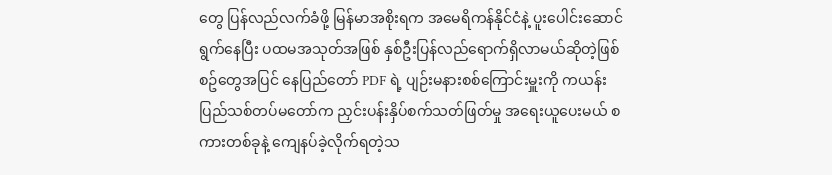တွေ ပြန်လည်လက်ခံဖို့ မြန်မာအစိုးရက အမေရိကန်နိုင်ငံနဲ့ ပူးပေါင်းဆောင်ရွက်နေပြီး ပထမအသုတ်အဖြစ် နှစ်ဦးပြန်လည်ရောက်ရှိလာမယ်ဆိုတဲ့ဖြစ်စဥ်တွေအပြင် နေပြည်တော် PDF ရဲ့ ပျဉ်းမနားစစ်ကြောင်းမှူးကို ကယန်းပြည်သစ်တပ်မတော်က ညှင်းပန်းနှိပ်စက်သတ်ဖြတ်မှု အရေးယူပေးမယ် စကားတစ်ခုနဲ့ ကျေနပ်ခဲ့လိုက်ရတဲ့သ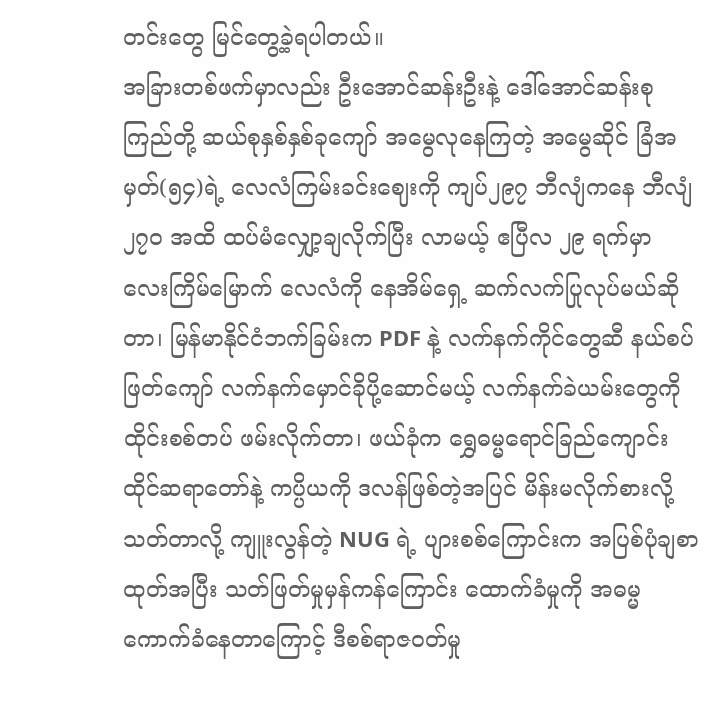တင်းတွေ မြင်တွေ့ခဲ့ရပါတယ်။
အခြားတစ်ဖက်မှာလည်း ဦးအောင်ဆန်းဦးနဲ့ ဒေါ်အောင်ဆန်းစုကြည်တို့ ဆယ်စုနှစ်နှစ်ခုကျော် အမွေလုနေကြတဲ့ အမွေဆိုင် ခြံအမှတ်(၅၄)ရဲ့ လေလံကြမ်းခင်းဈေးကို ကျပ်၂၉၇ ဘီလျံကနေ ဘီလျံ ၂၇၀ အထိ ထပ်မံလျှော့ချလိုက်ပြီး လာမယ့် ဧပြီလ ၂၉ ရက်မှာ လေးကြိမ်မြောက် လေလံကို နေအိမ်ရှေ့ ဆက်လက်ပြုလုပ်မယ်ဆိုတာ၊ မြန်မာနိုင်ငံဘက်ခြမ်းက PDF နဲ့ လက်နက်ကိုင်တွေဆီ နယ်စပ်ဖြတ်ကျော် လက်နက်မှောင်ခိုပို့ဆောင်မယ့် လက်နက်ခဲယမ်းတွေကို ထိုင်းစစ်တပ် ဖမ်းလိုက်တာ၊ ဖယ်ခုံက ရွှေဓမ္မရောင်ခြည်ကျောင်းထိုင်ဆရာတော်နဲ့ ကပ္ပိယကို ဒလန်ဖြစ်တဲ့အပြင် မိန်းမလိုက်စားလို့ သတ်တာလို့ ကျူးလွန်တဲ့ NUG ရဲ့ ပျားစစ်ကြောင်းက အပြစ်ပုံချစာထုတ်အပြီး သတ်ဖြတ်မှုမှန်ကန်ကြောင်း ထောက်ခံမှုကို အဓမ္မကောက်ခံနေတာကြောင့် ဒီစစ်ရာဇဝတ်မှု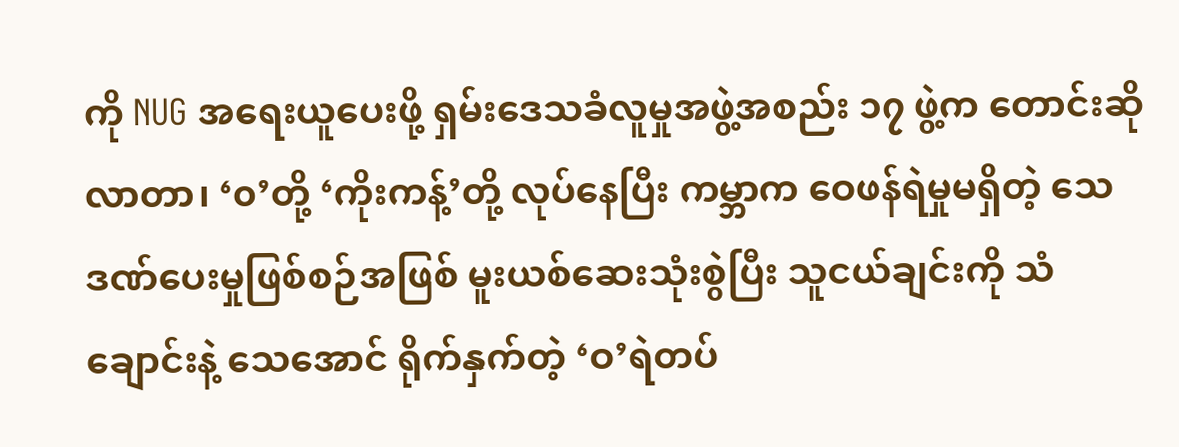ကို NUG အရေးယူပေးဖို့ ရှမ်းဒေသခံလူမှုအဖွဲ့အစည်း ၁၇ ဖွဲ့က တောင်းဆိုလာတာ၊ ‘၀’တို့ ‘ကိုးကန့်’တို့ လုပ်နေပြီး ကမ္ဘာက ဝေဖန်ရဲမှုမရှိတဲ့ သေဒဏ်ပေးမှုဖြစ်စဉ်အဖြစ် မူးယစ်ဆေးသုံးစွဲပြီး သူငယ်ချင်းကို သံချောင်းနဲ့ သေအောင် ရိုက်နှက်တဲ့ ‘ဝ’ရဲတပ်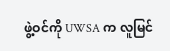ဖွဲ့ဝင်ကို UWSA က လူမြင်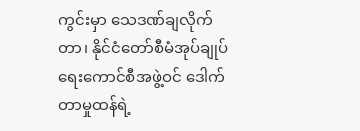ကွင်းမှာ သေဒဏ်ချလိုက်တာ၊ နိုင်ငံတော်စီမံအုပ်ချုပ်ရေးကောင်စီအဖွဲ့ဝင် ဒေါက်တာမှုထန်ရဲ့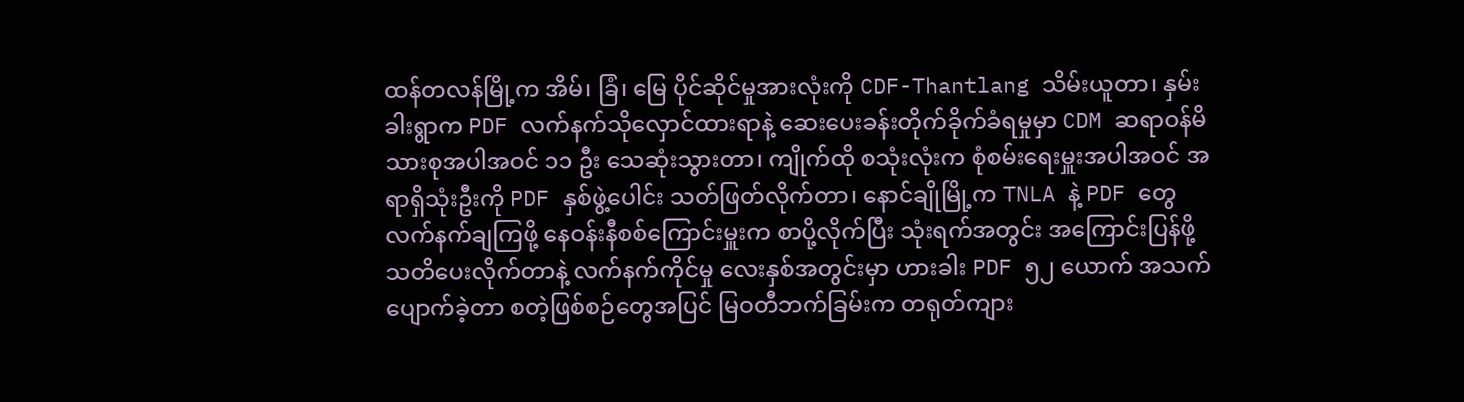ထန်တလန်မြို့က အိမ်၊ ခြံ၊ မြေ ပိုင်ဆိုင်မှုအားလုံးကို CDF-Thantlang သိမ်းယူတာ၊ နှမ်းခါးရွာက PDF လက်နက်သိုလှောင်ထားရာနဲ့ ဆေးပေးခန်းတိုက်ခိုက်ခံရမှုမှာ CDM ဆရာဝန်မိသားစုအပါအဝင် ၁၁ ဦး သေဆုံးသွားတာ၊ ကျိုက်ထို စသုံးလုံးက စုံစမ်းရေးမှူးအပါအဝင် အရာရှိသုံးဦးကို PDF နှစ်ဖွဲ့ပေါင်း သတ်ဖြတ်လိုက်တာ၊ နောင်ချိုမြို့က TNLA နဲ့ PDF တွေ လက်နက်ချကြဖို့ နေဝန်းနီစစ်ကြောင်းမှူးက စာပို့လိုက်ပြီး သုံးရက်အတွင်း အကြောင်းပြန်ဖို့ သတိပေးလိုက်တာနဲ့ လက်နက်ကိုင်မှု လေးနှစ်အတွင်းမှာ ဟားခါး PDF ၅၂ ယောက် အသက်ပျောက်ခဲ့တာ စတဲ့ဖြစ်စဉ်တွေအပြင် မြဝတီဘက်ခြမ်းက တရုတ်ကျား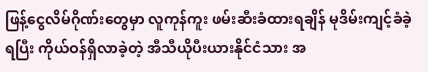ဖြန့်ငွေလိမ်ဂိုဏ်းတွေမှာ လူကုန်ကူး ဖမ်းဆီးခံထားရချိန် မုဒိမ်းကျင့်ခံခဲ့ရပြီး ကိုယ်ဝန်ရှိလာခဲ့တဲ့ အီသီယိုပီးယားနိုင်ငံသား အ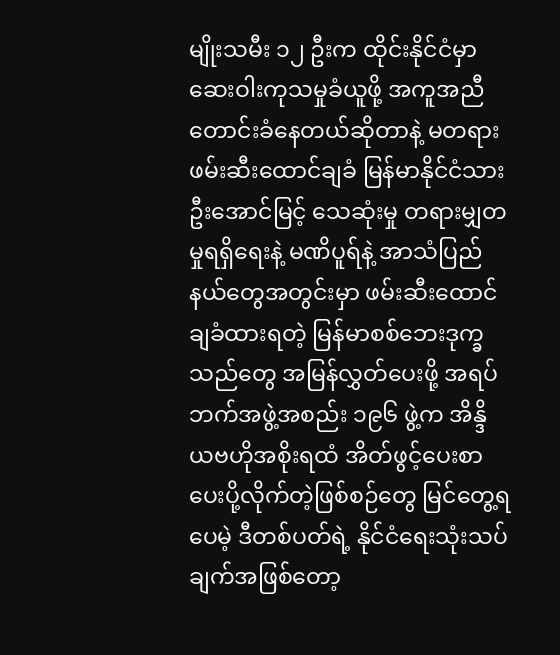မျိုးသမီး ၁၂ ဦးက ထိုင်းနိုင်ငံမှာ ဆေးဝါးကုသမှုခံယူဖို့ အကူအညီတောင်းခံနေတယ်ဆိုတာနဲ့ မတရားဖမ်းဆီးထောင်ချခံ မြန်မာနိုင်ငံသား ဦးအောင်မြင့် သေဆုံးမှု တရားမျှတမှုရရှိရေးနဲ့ မဏိပူရ်နဲ့ အာသံပြည်နယ်တွေအတွင်းမှာ ဖမ်းဆီးထောင်ချခံထားရတဲ့ မြန်မာစစ်ဘေးဒုက္ခသည်တွေ အမြန်လွှတ်ပေးဖို့ အရပ်ဘက်အဖွဲ့အစည်း ၁၉၆ ဖွဲ့က အိန္ဒိယဗဟိုအစိုးရထံ အိတ်ဖွင့်ပေးစာ ပေးပို့လိုက်တဲ့ဖြစ်စဉ်တွေ မြင်တွေ့ရပေမဲ့ ဒီတစ်ပတ်ရဲ့ နိုင်ငံရေးသုံးသပ်ချက်အဖြစ်တော့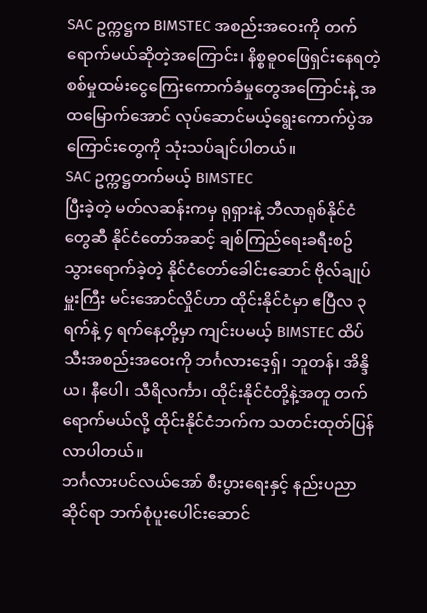SAC ဥက္ကဋ္ဌက BIMSTEC အစည်းအဝေးကို တက်ရောက်မယ်ဆိုတဲ့အကြောင်း၊ နိစ္စဓူ၀ဖြေရှင်းနေရတဲ့ စစ်မှုထမ်းငွေကြေးကောက်ခံမှုတွေအကြောင်းနဲ့ အထမြောက်အောင် လုပ်ဆောင်မယ့်ရွေးကောက်ပွဲအကြောင်းတွေကို သုံးသပ်ချင်ပါတယ်။
SAC ဥက္ကဋ္ဌတက်မယ့် BIMSTEC
ပြီးခဲ့တဲ့ မတ်လဆန်းကမှ ရုရှားနဲ့ ဘီလာရုစ်နိုင်ငံတွေဆီ နိုင်ငံတော်အဆင့် ချစ်ကြည်ရေးခရီးစဥ် သွားရောက်ခဲ့တဲ့ နိုင်ငံတော်ခေါင်းဆောင် ဗိုလ်ချုပ်မှူးကြီး မင်းအောင်လှိုင်ဟာ ထိုင်းနိုင်ငံမှာ ဧပြီလ ၃ ရက်နဲ့ ၄ ရက်နေ့တို့မှာ ကျင်းပမယ့် BIMSTEC ထိပ်သီးအစည်းအဝေးကို ဘင်္ဂလားဒေ့ရှ်၊ ဘူတန်၊ အိန္ဒိယ၊ နီပေါ၊ သီရိလင်္ကာ၊ ထိုင်းနိုင်ငံတို့နဲ့အတူ တက်ရောက်မယ်လို့ ထိုင်းနိုင်ငံဘက်က သတင်းထုတ်ပြန်လာပါတယ်။
ဘင်္ဂလားပင်လယ်အော် စီးပွားရေးနှင့် နည်းပညာဆိုင်ရာ ဘက်စုံပူးပေါင်းဆောင်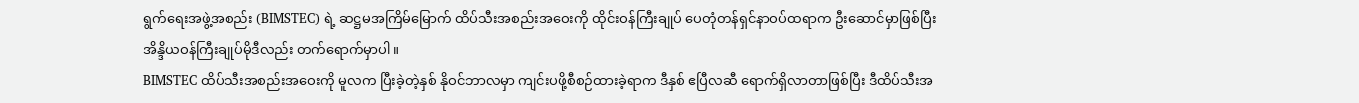ရွက်ရေးအဖွဲ့အစည်း (BIMSTEC) ရဲ့ ဆဋ္ဌမအကြိမ်မြောက် ထိပ်သီးအစည်းအဝေးကို ထိုင်းဝန်ကြီးချုပ် ပေတုံတန်ရှင်နာဝပ်ထရာက ဦးဆောင်မှာဖြစ်ပြီး အိန္ဒိယဝန်ကြီးချုပ်မိုဒီလည်း တက်ရောက်မှာပါ။
BIMSTEC ထိပ်သီးအစည်းအဝေးကို မူလက ပြီးခဲ့တဲ့နှစ် နိုဝင်ဘာလမှာ ကျင်းပဖို့စီစဉ်ထားခဲ့ရာက ဒီနှစ် ဧပြီလဆီ ရောက်ရှိလာတာဖြစ်ပြီး ဒီထိပ်သီးအ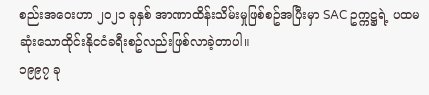စည်းအဝေးဟာ ၂၀၂၁ ခုနှစ် အာဏာထိန်းသိမ်းမှုဖြစ်စဥ်အပြီးမှာ SAC ဥက္ကဋ္ဌရဲ့ ပထမဆုံးသောထိုင်းနိုငငံခရီးစဥ်လည်းဖြစ်လာခဲ့တာပါ။
၁၉၉၇ ခု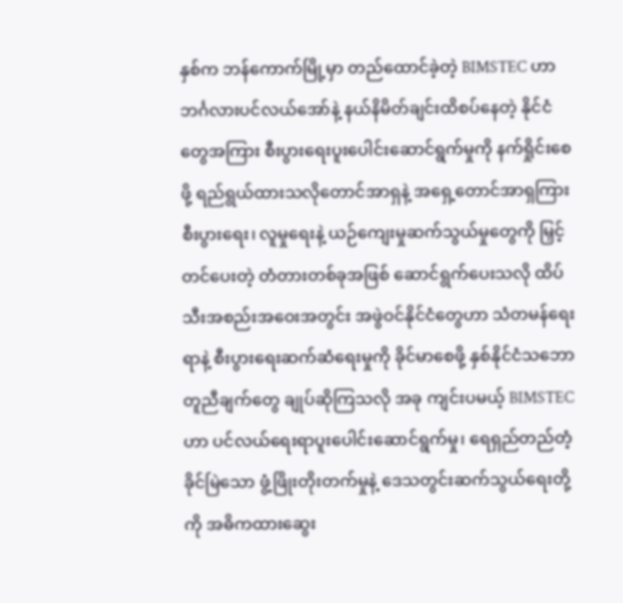နှစ်က ဘန်ကောက်မြို့မှာ တည်ထောင်ခဲ့တဲ့ BIMSTEC ဟာ ဘင်္ဂလားပင်လယ်အော်နဲ့ နယ်နိမိတ်ချင်းထိစပ်နေတဲ့ နိုင်ငံတွေအကြား စီးပွားရေးပူးပေါင်းဆောင်ရွက်မှုကို နက်ရှိုင်းစေဖို့ ရည်ရွယ်ထားသလိုတောင်အာရှနဲ့ အရှေ့တောင်အာရှကြား စီးပွားရေး၊ လူမှုရေးနဲ့ ယဉ်ကျေးမှုဆက်သွယ်မှုတွေကို မြှင့်တင်ပေးတဲ့ တံတားတစ်ခုအဖြစ် ဆောင်ရွက်ပေးသလို ထိပ်သီးအစည်းအဝေးအတွင်း အဖွဲဝင်နိုင်ငံတွေဟာ သံတမန်ရေးရာနဲ့ စီးပွားရေးဆက်ဆံရေးမှုကို ခိုင်မာစေဖို့ နှစ်နိုင်ငံသဘောတူညီချက်တွေ ချုပ်ဆိုကြသလို အခု ကျင်းပမယ့် BIMSTEC ဟာ ပင်လယ်ရေးရာပူးပေါင်းဆောင်ရွက်မှု၊ ရေရှည်တည်တံ့ခိုင်မြဲသော ဖွံ့ဖြိုးတိုးတက်မှုနဲ့ ဒေသတွင်းဆက်သွယ်ရေးတို့ကို အဓိကထားဆွေး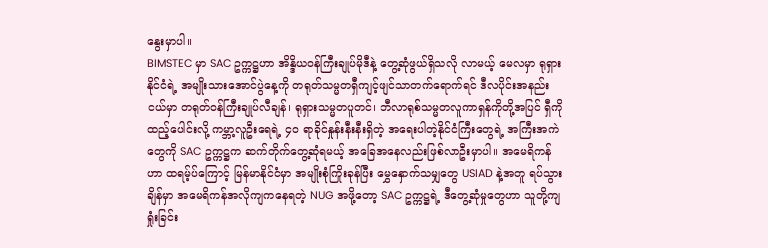နွေးမှာပါ။
BIMSTEC မှာ SAC ဥက္ကဋ္ဌဟာ အိန္ဒိယဝန်ကြီးချုပ်မိုဒီနဲ့ တွေ့ဆုံဖွယ်ရှိသလို လာမယ့် မေလမှာ ရုရှားနိုင်ငံရဲ့ အမျိုးသားအောင်ပွဲနေ့ကို တရုတ်သမ္မတရှီကျင့်ဖျင်သာတက်ရောက်ရင် ဒီလပိုင်းအနည်းငယ်မှာ တရုတ်ဝန်ကြီးချုပ်လီချန်၊ ရုရှားသမ္မတပူတင်၊ ဘီလာရုစ်သမ္မတလူကာရှန်ကိုတို့အပြင် ရှီကို ထည့်ပေါင်းလို့ ကမ္ဘာ့လူဦးရေရဲ့ ၄၀ ရာခိုင်နှုန်းနီးနီးရှိတဲ့ အရေးပါတဲ့နိုင်ငံကြီးတွေရဲ့ အကြီးအကဲတွေကို SAC ဥက္ကဋ္ဌက ဆက်တိုက်တွေ့ဆုံရမယ့် အခြေအနေလည်းဖြစ်လာဦးမှာပါ။ အမေရိကန်ဟာ ထရမ့်ပ်ကြောင့် မြန်မာနိုင်ငံမှာ အမျိုးစုံကြိုးခုန်ပြီး မွှေနှောက်သမျှတွေ USIAD နဲ့အတူ ရပ်သွားချိန်မှာ အမေရိကန်အလိုကျကနေရတဲ့ NUG အဖို့တော့ SAC ဥက္ကဋ္ဌရဲ့ ဒီတွေ့ဆုံမှုတွေဟာ သူတို့ကျရှုံးခြင်း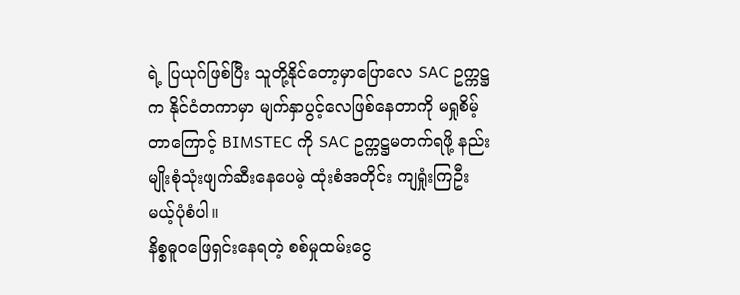ရဲ့ ပြယုဂ်ဖြစ်ပြီး သူတို့နိုင်တော့မှာပြောလေ SAC ဥက္ကဋ္ဌက နိုင်ငံတကာမှာ မျက်နှာပွင့်လေဖြစ်နေတာကို မရှုစိမ့်တာကြောင့် BIMSTEC ကို SAC ဥက္ကဋ္ဌမတက်ရဖို့ နည်းမျိုးစုံသုံးဖျက်ဆီးနေပေမဲ့ ထုံးစံအတိုင်း ကျရှုံးကြဦးမယ့်ပုံစံပါ။
နိစ္စဓူ၀ဖြေရှင်းနေရတဲ့ စစ်မှုထမ်းငွေ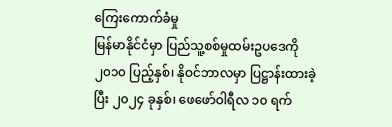ကြေးကောက်ခံမှု
မြန်မာနိုင်ငံမှာ ပြည်သူ့စစ်မှုထမ်းဥပဒေကို ၂၀၁၀ ပြည့်နှစ်၊ နိုဝင်ဘာလမှာ ပြဋ္ဌာန်းထားခဲ့ပြီး ၂၀၂၄ ခုနှစ်၊ ဖေဖော်ဝါရီလ ၁၀ ရက်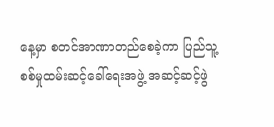နေ့မှာ စတင်အာဏာတည်စေခဲ့ကာ ပြည်သူ့စစ်မှုထမ်းဆင့်ခေါ်ရေးအဖွဲ့ အဆင့်ဆင့်ဖွဲ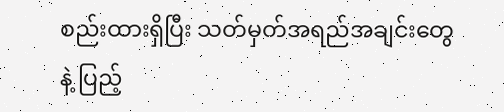စည်းထားရှိပြီး သတ်မှတ်အရည်အချင်းတွေနဲ့ ပြည့်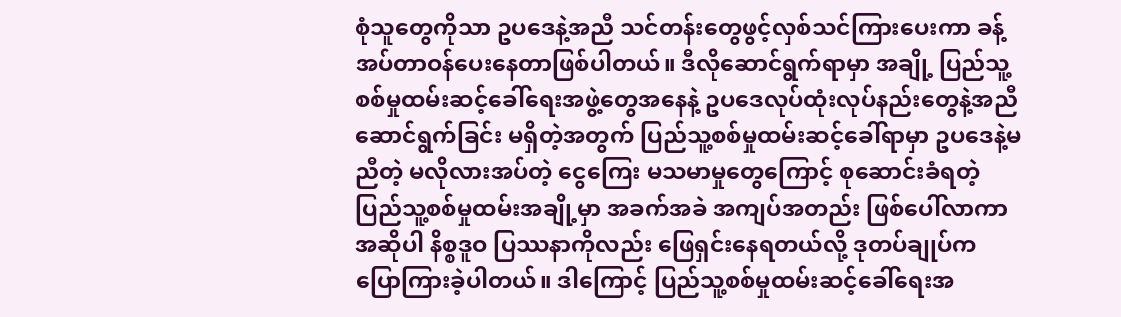စုံသူတွေကိုသာ ဥပဒေနဲ့အညီ သင်တန်းတွေဖွင့်လှစ်သင်ကြားပေးကာ ခန့်အပ်တာဝန်ပေးနေတာဖြစ်ပါတယ်။ ဒီလိုဆောင်ရွက်ရာမှာ အချို့ ပြည်သူ့စစ်မှုထမ်းဆင့်ခေါ်ရေးအဖွဲ့တွေအနေနဲ့ ဥပဒေလုပ်ထုံးလုပ်နည်းတွေနဲ့အညီ ဆောင်ရွက်ခြင်း မရှိတဲ့အတွက် ပြည်သူ့စစ်မှုထမ်းဆင့်ခေါ်ရာမှာ ဥပဒေနဲ့မညီတဲ့ မလိုလားအပ်တဲ့ ငွေကြေး မသမာမှုတွေကြောင့် စုဆောင်းခံရတဲ့ ပြည်သူ့စစ်မှုထမ်းအချို့မှာ အခက်အခဲ အကျပ်အတည်း ဖြစ်ပေါ်လာကာ အဆိုပါ နိစ္စဒူဝ ပြဿနာကိုလည်း ဖြေရှင်းနေရတယ်လို့ ဒုတပ်ချုပ်က ပြောကြားခဲ့ပါတယ်။ ဒါကြောင့် ပြည်သူ့စစ်မှုထမ်းဆင့်ခေါ်ရေးအ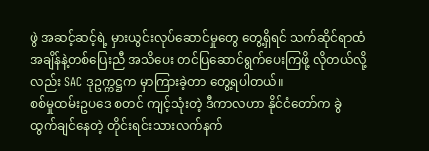ဖွဲ အဆင့်ဆင့်ရဲ့ မှားယွင်းလုပ်ဆောင်မှုတွေ တွေ့ရှိရင် သက်ဆိုင်ရာထံ အချိန်နဲ့တစ်ပြေးညီ အသိပေး တင်ပြဆောင်ရွက်ပေးကြဖို့ လိုတယ်လို့လည်း SAC ဒုဥက္ကဋ္ဌက မှာကြားခဲ့တာ တွေ့ရပါတယ်။
စစ်မှုထမ်းဥပဒေ စတင် ကျင့်သုံးတဲ့ ဒီကာလဟာ နိုင်ငံတော်က ခွဲထွက်ချင်နေတဲ့ တိုင်းရင်းသားလက်နက်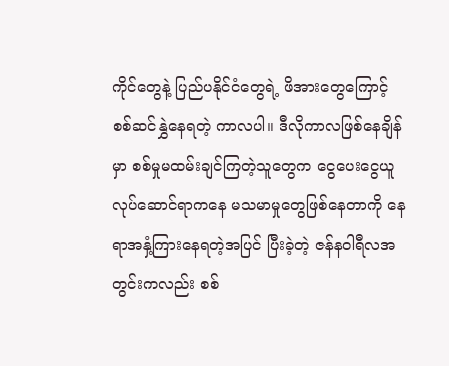ကိုင်တွေနဲ့ ပြည်ပနိုင်ငံတွေရဲ့ ဖိအားတွေကြောင့် စစ်ဆင်နွှဲနေရတဲ့ ကာလပါ။ ဒီလိုကာလဖြစ်နေချိန်မှာ စစ်မှုမထမ်းချင်ကြတဲ့သူတွေက ငွေပေးငွေယူလုပ်ဆောင်ရာကနေ မသမာမှုတွေဖြစ်နေတာကို နေရာအနှံ့ကြားနေရတဲ့အပြင် ပြီးခဲ့တဲ့ ဇန်နဝါရီလအတွင်းကလည်း စစ်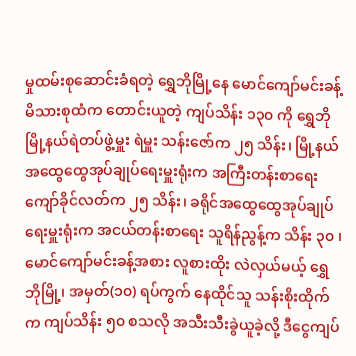မှုထမ်းစုဆောင်းခံရတဲ့ ရွှေဘိုမြို့နေ မောင်ကျော်မင်းခန့် မိသားစုထံက တောင်းယူတဲ့ ကျပ်သိန်း ၁၃၀ ကို ရွှေဘိုမြို့နယ်ရဲတပ်ဖွဲ့မှူး ရဲမှူး သန်းဇော်က ၂၅ သိန်း၊ မြို့နယ်အထွေထွေအုပ်ချုပ်ရေးမှူးရုံးက အကြီးတန်းစာရေး ကျော်ခိုင်လတ်က ၂၅ သိန်း၊ ခရိုင်အထွေထွေအုပ်ချုပ်ရေးမှူးရုံးက အငယ်တန်းစာရေး သူရိန်ညွန့်က သိန်း ၃၀ ၊ မောင်ကျော်မင်းခန့်အစား လူစားထိုး လဲလှယ်မယ့် ရွှေဘိုမြို့၊ အမှတ်(၁၀) ရပ်ကွက် နေထိုင်သူ သန်းစိုးထိုက်က ကျပ်သိန်း ၅၀ စသလို အသီးသီးခွဲယူခဲ့လို့ ဒီငွေကျပ်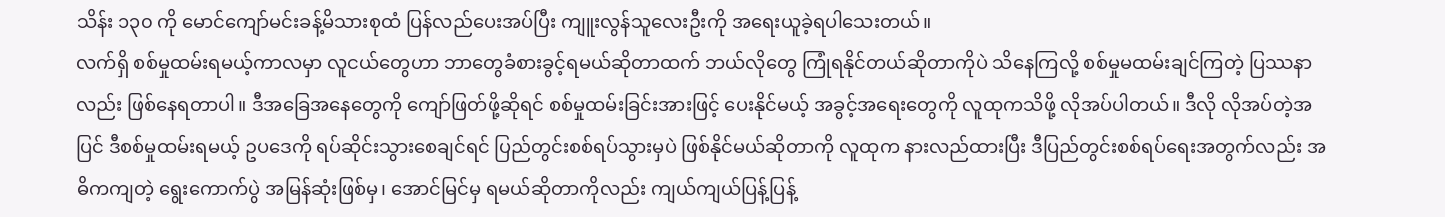သိန်း ၁၃၀ ကို မောင်ကျော်မင်းခန့်မိသားစုထံ ပြန်လည်ပေးအပ်ပြီး ကျူးလွန်သူလေးဦးကို အရေးယူခဲ့ရပါသေးတယ်။
လက်ရှိ စစ်မှုထမ်းရမယ့်ကာလမှာ လူငယ်တွေဟာ ဘာတွေခံစားခွင့်ရမယ်ဆိုတာထက် ဘယ်လိုတွေ ကြုံရနိုင်တယ်ဆိုတာကိုပဲ သိနေကြလို့ စစ်မှုမထမ်းချင်ကြတဲ့ ပြဿနာလည်း ဖြစ်နေရတာပါ။ ဒီအခြေအနေတွေကို ကျော်ဖြတ်ဖို့ဆိုရင် စစ်မှုထမ်းခြင်းအားဖြင့် ပေးနိုင်မယ့် အခွင့်အရေးတွေကို လူထုကသိဖို့ လိုအပ်ပါတယ်။ ဒီလို လိုအပ်တဲ့အပြင် ဒီစစ်မှုထမ်းရမယ့် ဥပဒေကို ရပ်ဆိုင်းသွားစေချင်ရင် ပြည်တွင်းစစ်ရပ်သွားမှပဲ ဖြစ်နိုင်မယ်ဆိုတာကို လူထုက နားလည်ထားပြီး ဒီပြည်တွင်းစစ်ရပ်ရေးအတွက်လည်း အဓိကကျတဲ့ ရွေးကောက်ပွဲ အမြန်ဆုံးဖြစ်မှ၊ အောင်မြင်မှ ရမယ်ဆိုတာကိုလည်း ကျယ်ကျယ်ပြန့်ပြန့်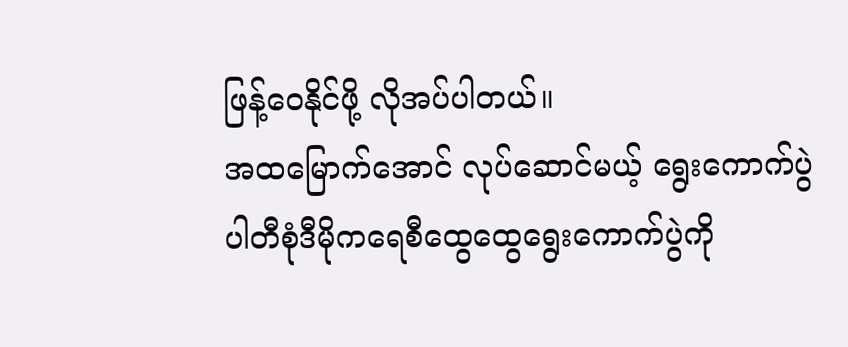ဖြန့်ဝေနိုင်ဖို့ လိုအပ်ပါတယ်။
အထမြောက်အောင် လုပ်ဆောင်မယ့် ရွေးကောက်ပွဲ
ပါတီစုံဒီမိုကရေစီထွေထွေရွေးကောက်ပွဲကို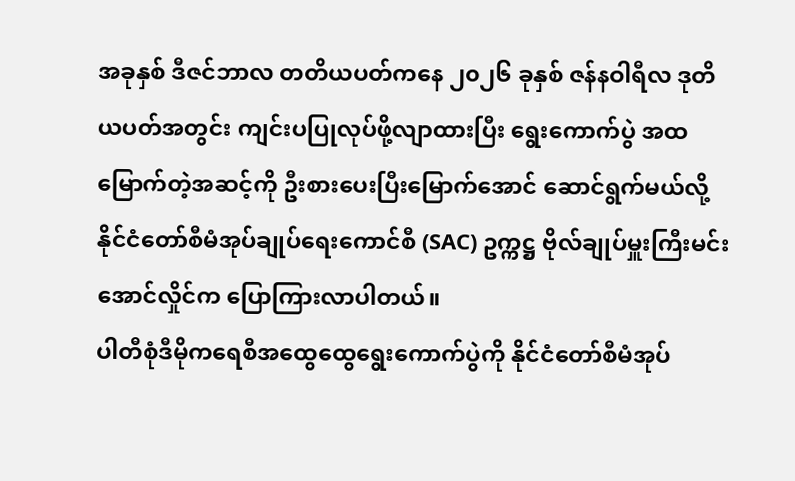အခုနှစ် ဒီဇင်ဘာလ တတိယပတ်ကနေ ၂၀၂၆ ခုနှစ် ဇန်နဝါရီလ ဒုတိယပတ်အတွင်း ကျင်းပပြုလုပ်ဖို့လျာထားပြီး ရွေးကောက်ပွဲ အထမြောက်တဲ့အဆင့်ကို ဦးစားပေးပြီးမြောက်အောင် ဆောင်ရွက်မယ်လို့ နိုင်ငံတော်စီမံအုပ်ချုပ်ရေးကောင်စီ (SAC) ဥက္ကဋ္ဌ ဗိုလ်ချုပ်မှူးကြီးမင်းအောင်လှိုင်က ပြောကြားလာပါတယ်။
ပါတီစုံဒီမိုကရေစီအထွေထွေရွေးကောက်ပွဲကို နိုင်ငံတော်စီမံအုပ်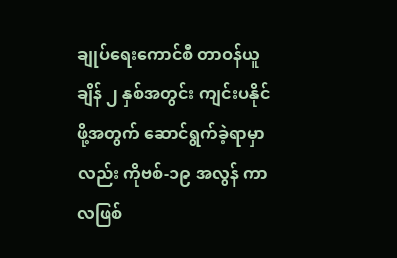ချုပ်ရေးကောင်စီ တာဝန်ယူချိန် ၂ နှစ်အတွင်း ကျင်းပနိုင်ဖို့အတွက် ဆောင်ရွက်ခဲ့ရာမှာလည်း ကိုဗစ်-၁၉ အလွန် ကာလဖြစ်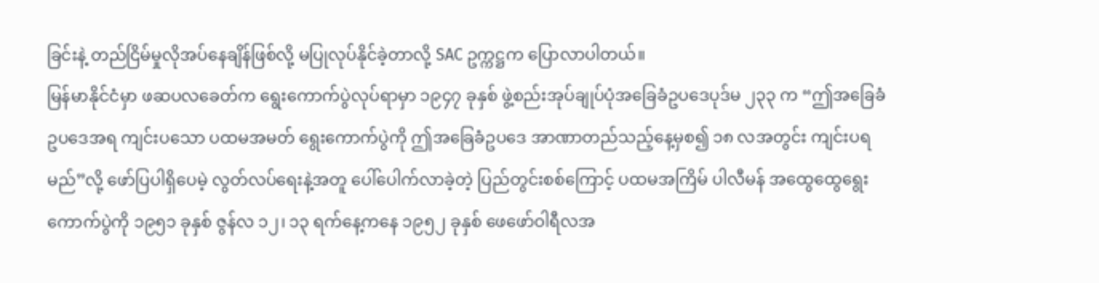ခြင်းနဲ့ တည်ငြိမ်မှုလိုအပ်နေချိန်ဖြစ်လို့ မပြုလုပ်နိုင်ခဲ့တာလို့ SAC ဥက္ကဋ္ဌက ပြောလာပါတယ်။
မြန်မာနိုင်ငံမှာ ဖဆပလခေတ်က ရွေးကောက်ပွဲလုပ်ရာမှာ ၁၉၄၇ ခုနှစ် ဖွဲ့စည်းအုပ်ချုပ်ပုံအခြေခံဥပဒေပုဒ်မ ၂၃၃ က “ဤအခြေခံဥပဒေအရ ကျင်းပသော ပထမအမတ် ရွေးကောက်ပွဲကို ဤအခြေခံဥပဒေ အာဏာတည်သည့်နေ့မှစ၍ ၁၈ လအတွင်း ကျင်းပရမည်”လို့ ဖော်ပြပါရှိပေမဲ့ လွတ်လပ်ရေးနဲ့အတူ ပေါ်ပေါက်လာခဲ့တဲ့ ပြည်တွင်းစစ်ကြောင့် ပထမအကြိမ် ပါလီမန် အထွေထွေရွေးကောက်ပွဲကို ၁၉၅၁ ခုနှစ် ဇွန်လ ၁၂၊ ၁၃ ရက်နေ့ကနေ ၁၉၅၂ ခုနှစ် ဖေဖော်ဝါရီလအ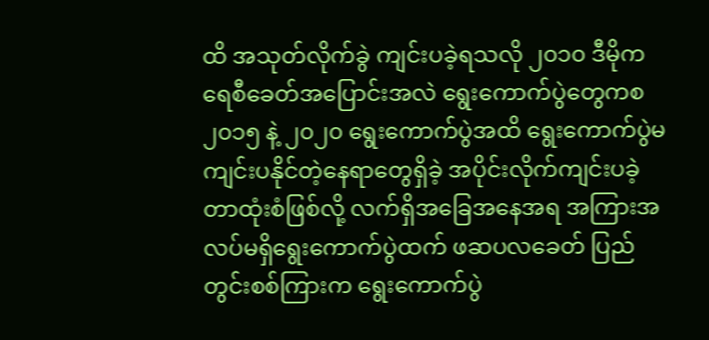ထိ အသုတ်လိုက်ခွဲ ကျင်းပခဲ့ရသလို ၂၀၁၀ ဒီမိုကရေစီခေတ်အပြောင်းအလဲ ရွေးကောက်ပွဲတွေကစ ၂၀၁၅ နဲ့ ၂၀၂၀ ရွေးကောက်ပွဲအထိ ရွေးကောက်ပွဲမကျင်းပနိုင်တဲ့နေရာတွေရှိခဲ့ အပိုင်းလိုက်ကျင်းပခဲ့တာထုံးစံဖြစ်လို့ လက်ရှိအခြေအနေအရ အကြားအလပ်မရှိရွေးကောက်ပွဲထက် ဖဆပလခေတ် ပြည်တွင်းစစ်ကြားက ရွေးကောက်ပွဲ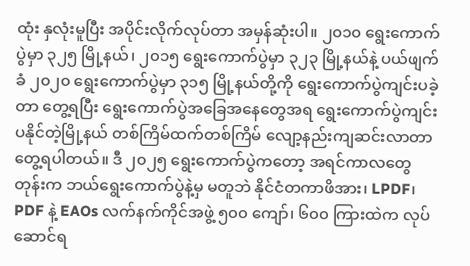ထုံး နှလုံးမူပြီး အပိုင်းလိုက်လုပ်တာ အမှန်ဆုံးပါ။ ၂၀၁၀ ရွေးကောက်ပွဲမှာ ၃၂၅ မြို့နယ်၊ ၂၀၁၅ ရွေးကောက်ပွဲမှာ ၃၂၃ မြို့နယ်နဲ့ ပယ်ဖျက်ခံ ၂၀၂၀ ရွေးကောက်ပွဲမှာ ၃၁၅ မြို့နယ်တို့ကို ရွေးကောက်ပွဲကျင်းပခဲ့တာ တွေ့ရပြီး ရွေးကောက်ပွဲအခြေအနေတွေအရ ရွေးကောက်ပွဲကျင်းပနိုင်တဲ့မြို့နယ် တစ်ကြိမ်ထက်တစ်ကြိမ် လျော့နည်းကျဆင်းလာတာ တွေ့ရပါတယ်။ ဒီ ၂၀၂၅ ရွေးကောက်ပွဲကတော့ အရင်ကာလတွေတုန်းက ဘယ်ရွေးကောက်ပွဲနဲ့မှ မတူဘဲ နိုင်ငံတကာဖိအား၊ LPDF၊ PDF နဲ့ EAOs လက်နက်ကိုင်အဖွဲ့ ၅၀၀ ကျော်၊ ၆၀၀ ကြားထဲက လုပ်ဆောင်ရ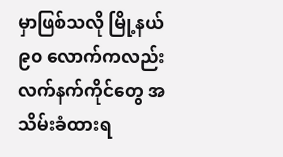မှာဖြစ်သလို မြို့နယ် ၉၀ လောက်ကလည်း လက်နက်ကိုင်တွေ အသိမ်းခံထားရ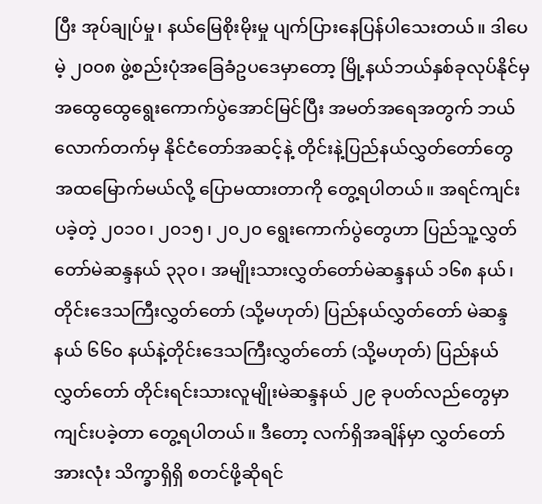ပြီး အုပ်ချုပ်မှု၊ နယ်မြေစိုးမိုးမှု ပျက်ပြားနေပြန်ပါသေးတယ်။ ဒါပေမဲ့ ၂၀၀၈ ဖွဲ့စည်းပုံအခြေခံဥပဒေမှာတော့ မြို့နယ်ဘယ်နှစ်ခုလုပ်နိုင်မှ အထွေထွေရွေးကောက်ပွဲအောင်မြင်ပြီး အမတ်အရေအတွက် ဘယ်လောက်တက်မှ နိုင်ငံတော်အဆင့်နဲ့ တိုင်းနဲ့ပြည်နယ်လွှတ်တော်တွေ အထမြောက်မယ်လို့ ပြောမထားတာကို တွေ့ရပါတယ်။ အရင်ကျင်းပခဲ့တဲ့ ၂၀၁၀၊ ၂၀၁၅၊ ၂၀၂၀ ရွေးကောက်ပွဲတွေဟာ ပြည်သူ့လွှတ်တော်မဲဆန္ဒနယ် ၃၃၀၊ အမျိုးသားလွှတ်တော်မဲဆန္ဒနယ် ၁၆၈ နယ်၊ တိုင်းဒေသကြီးလွှတ်တော် (သို့မဟုတ်) ပြည်နယ်လွှတ်တော် မဲဆန္ဒနယ် ၆၆၀ နယ်နဲ့တိုင်းဒေသကြီးလွှတ်တော် (သို့မဟုတ်) ပြည်နယ်လွှတ်တော် တိုင်းရင်းသားလူမျိုးမဲဆန္ဒနယ် ၂၉ ခုပတ်လည်တွေမှာ ကျင်းပခဲ့တာ တွေ့ရပါတယ်။ ဒီတော့ လက်ရှိအချိန်မှာ လွှတ်တော်အားလုံး သိက္ခာရှိရှိ စတင်ဖို့ဆိုရင်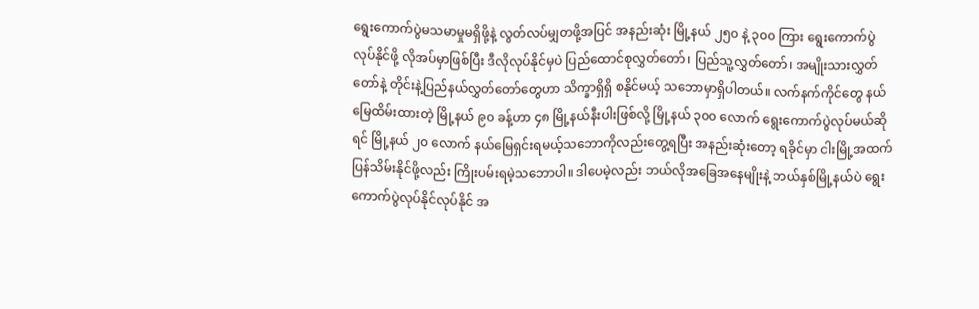ရွေးကောက်ပွဲမသမာမှုမရှိဖို့နဲ့ လွတ်လပ်မျှတဖို့အပြင် အနည်းဆုံး မြို့နယ် ၂၅၀ နဲ့ ၃၀၀ ကြား ရွေးကောက်ပွဲလုပ်နိုင်ဖို့ လိုအပ်မှာဖြစ်ပြီး ဒီလိုလုပ်နိုင်မှပဲ ပြည်ထောင်စုလွှတ်တော်၊ ပြည်သူ့လွှတ်တော်၊ အမျိုးသားလွှတ်တော်နဲ့ တိုင်းနဲ့ပြည်နယ်လွှတ်တော်တွေဟာ သိက္ခာရှိရှိ စနိုင်မယ့် သဘောမှာရှိပါတယ်။ လက်နက်ကိုင်တွေ နယ်မြေထိမ်းထားတဲ့ မြို့နယ် ၉၀ ခန့်ဟာ ၄၈ မြို့နယ်နီးပါးဖြစ်လို့ မြို့နယ် ၃၀၀ လောက် ရွေးကောက်ပွဲလုပ်မယ်ဆိုရင် မြို့နယ် ၂၀ လောက် နယ်မြေရှင်းရမယ့်သဘောကိုလည်းတွေ့ရပြီး အနည်းဆုံးတော့ ရခိုင်မှာ ငါးမြို့အထက် ပြန်သိမ်းနိုင်ဖို့လည်း ကြိုးပမ်းရမဲ့သဘောပါ။ ဒါပေမဲ့လည်း ဘယ်လိုအခြေအနေမျိုးနဲ့ ဘယ်နှစ်မြို့နယ်ပဲ ရွေးကောက်ပွဲလုပ်နိုင်လုပ်နိုင် အ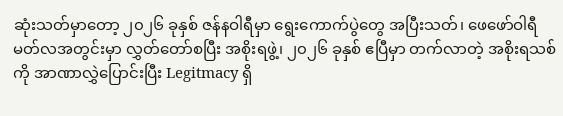ဆုံးသတ်မှာတော့ ၂၀၂၆ ခုနှစ် ဇန်နဝါရီမှာ ရွေးကောက်ပွဲတွေ အပြီးသတ်၊ ဖေဖော်ဝါရီ မတ်လအတွင်းမှာ လွှတ်တော်စပြီး အစိုးရဖွဲ့၊ ၂၀၂၆ ခုနှစ် ဧပြီမှာ တက်လာတဲ့ အစိုးရသစ်ကို အာဏာလွှဲပြောင်းပြီး Legitmacy ရှိ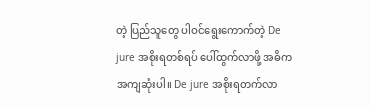တဲ့ ပြည်သူတွေ ပါဝင်ရွေးကောက်တဲ့ De jure အစိုးရတစ်ရပ် ပေါ်ထွက်လာဖို့ အဓိကအကျဆုံးပါ။ De jure အစိုးရတက်လာ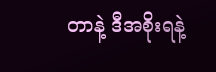တာနဲ့ ဒီအစိုးရနဲ့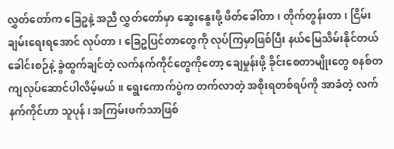လွှတ်တော်က ခြေဥနဲ့ အညီ လွှတ်တော်မှာ ဆွေးနွေးဖို့ ဖိတ်ခေါ်တာ၊ တိုက်တွန်းတာ၊ ငြိမ်းချမ်းရေးရအောင် လုပ်တာ၊ ခြေဥပြင်တာတွေကို လုပ်ကြမှာဖြစ်ပြီး နယ်မြေသိမ်းနိုင်တယ်ခေါင်းစဉ်နဲ့ ခွဲထွက်ချင်တဲ့ လက်နက်ကိုင်တွေကိုတော့ ချေမှုန်းဖို့ ခိုင်းစေတာမျိုးတွေ စနစ်တကျလုပ်ဆောင်ပါလိမ့်မယ်။ ရွေးကောက်ပွဲက တက်လာတဲ့ အစိုးရတစ်ရပ်ကို အာခံတဲ့ လက်နက်ကိုင်ဟာ သူပုန်၊ အကြမ်းဖက်သာဖြစ်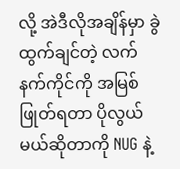လို့ အဲဒီလိုအချိန်မှာ ခွဲထွက်ချင်တဲ့ လက်နက်ကိုင်ကို အမြစ်ဖြုတ်ရတာ ပိုလွယ်မယ်ဆိုတာကို NUG နဲ့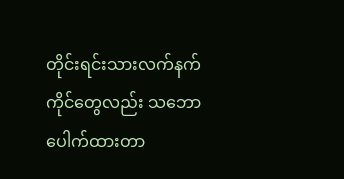တိုင်းရင်းသားလက်နက်ကိုင်တွေလည်း သဘောပေါက်ထားတာ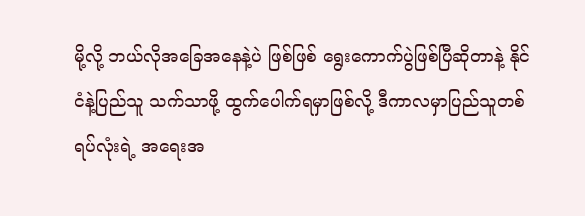မို့လို့ ဘယ်လိုအခြေအနေနဲ့ပဲ ဖြစ်ဖြစ် ရွေးကောက်ပွဲဖြစ်ပြီဆိုတာနဲ့ နိုင်ငံနဲ့ပြည်သူ သက်သာဖို့ ထွက်ပေါက်ရမှာဖြစ်လို့ ဒီကာလမှာပြည်သူတစ်ရပ်လုံးရဲ့ အရေးအ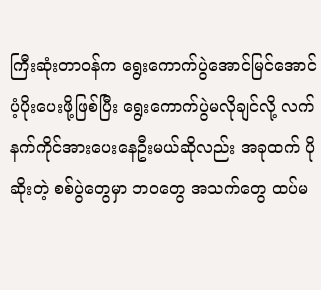ကြီးဆုံးတာဝန်က ရွေးကောက်ပွဲအောင်မြင်အောင် ပံ့ပိုးပေးဖို့ဖြစ်ပြီး ရွေးကောက်ပွဲမလိုချင်လို့ လက်နက်ကိုင်အားပေးနေဦးမယ်ဆိုလည်း အခုထက် ပိုဆိုးတဲ့ စစ်ပွဲတွေမှာ ဘ၀တွေ အသက်တွေ ထပ်မ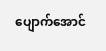ပျောက်အောင်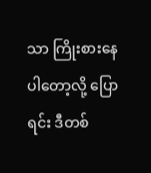သာ ကြိုးစားနေပါတော့လို့ ပြောရင်း ဒီတစ်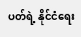ပတ်ရဲ့ နိုင်ငံရေး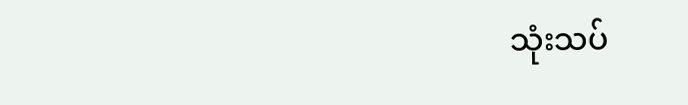သုံးသပ်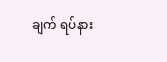ချက် ရပ်နား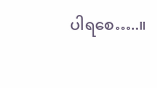ပါရစေ…..။